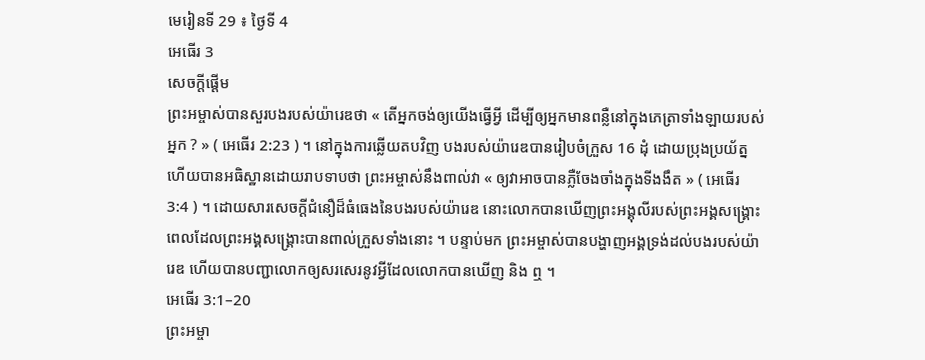មេរៀនទី 29 ៖ ថ្ងៃទី 4
អេធើរ 3
សេចក្តីផ្ដើម
ព្រះអម្ចាស់បានសួរបងរបស់យ៉ារេឌថា « តើអ្នកចង់ឲ្យយើងធ្វើអ្វី ដើម្បីឲ្យអ្នកមានពន្លឺនៅក្នុងភេត្រាទាំងឡាយរបស់អ្នក ? » ( អេធើរ 2:23 ) ។ នៅក្នុងការឆ្លើយតបវិញ បងរបស់យ៉ារេឌបានរៀបចំក្រួស 16 ដុំ ដោយប្រុងប្រយ័ត្ន ហើយបានអធិស្ឋានដោយរាបទាបថា ព្រះអម្ចាស់នឹងពាល់វា « ឲ្យវាអាចបានភ្លឺចែងចាំងក្នុងទីងងឹត » ( អេធើរ 3:4 ) ។ ដោយសារសេចក្ដីជំនឿដ៏ធំធេងនៃបងរបស់យ៉ារេឌ នោះលោកបានឃើញព្រះអង្គុលីរបស់ព្រះអង្គសង្គ្រោះ ពេលដែលព្រះអង្គសង្គ្រោះបានពាល់ក្រួសទាំងនោះ ។ បន្ទាប់មក ព្រះអម្ចាស់បានបង្ហាញអង្គទ្រង់ដល់បងរបស់យ៉ារេឌ ហើយបានបញ្ជាលោកឲ្យសរសេរនូវអ្វីដែលលោកបានឃើញ និង ឮ ។
អេធើរ 3:1–20
ព្រះអម្ចា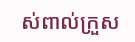ស់ពាល់ក្រួស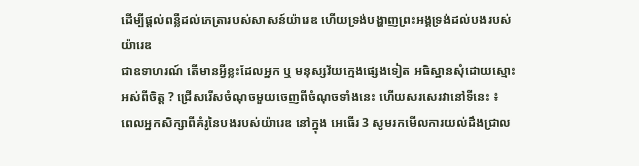ដើម្បីផ្ដល់ពន្លឺដល់ភេត្រារបស់សាសន៍យ៉ារេឌ ហើយទ្រង់បង្ហាញព្រះអង្គទ្រង់ដល់បងរបស់យ៉ារេឌ
ជាឧទាហរណ៍ តើមានអ្វីខ្លះដែលអ្នក ឬ មនុស្សវ័យក្មេងផ្សេងទៀត អធិស្ឋានសុំដោយស្មោះអស់ពីចិត្ត ? ជ្រើសរើសចំណុចមួយចេញពីចំណុចទាំងនេះ ហើយសរសេរវានៅទីនេះ ៖
ពេលអ្នកសិក្សាពីគំរូនៃបងរបស់យ៉ារេឌ នៅក្នុង អេធើរ 3 សូមរកមើលការយល់ដឹងជ្រាល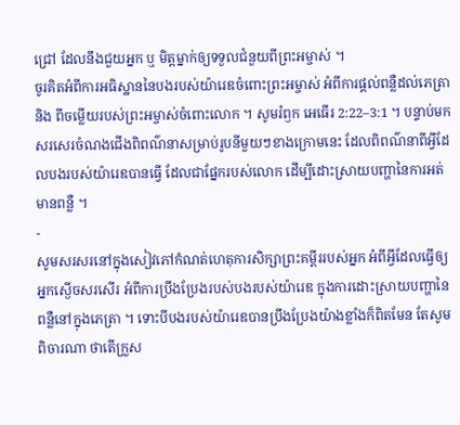ជ្រៅ ដែលនឹងជួយអ្នក ឬ មិត្តម្នាក់ឲ្យទទួលជំនួយពីព្រះអម្ចាស់ ។
ចូរគិតអំពីការអធិស្ឋាននៃបងរបស់យ៉ារេឌចំពោះព្រះអម្ចាស់ អំពីការផ្ដល់ពន្លឺដល់ភេត្រា និង ពីចម្លើយរបស់ព្រះអម្ចាស់ចំពោះលោក ។ សូមរំឭក អេធើរ 2:22–3:1 ។ បន្ទាប់មក សរសេរចំណងជើងពិពណ៌នាសម្រាប់រូបនីមួយៗខាងក្រោមនេះ ដែលពិពណ៌នាពីអ្វីដែលបងរបស់យ៉ារេឌបានធ្វើ ដែលជាផ្នែករបស់លោក ដើម្បីដោះស្រាយបញ្ហានៃការអត់មានពន្លឺ ។
-
សូមសរសរនៅក្នុងសៀវភៅកំណត់ហេតុការសិក្សាព្រះគម្ពីររបស់អ្នក អំពីអ្វីដែលធ្វើឲ្យអ្នកស្ងើចសរសើរ អំពីការប្រឹងប្រែងរបស់បងរបស់យ៉ារេឌ ក្នុងការដោះស្រាយបញ្ហានៃពន្លឺនៅក្នុងភេត្រា ។ ទោះបីបងរបស់យ៉ារេឌបានប្រឹងប្រែងយ៉ាងខ្លាំងក៏ពិតមែន តែសូមពិចារណា ថាតើក្រួស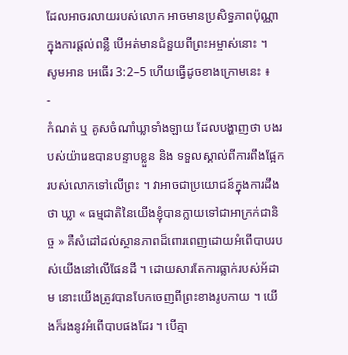ដែលអាចរលាយរបស់លោក អាចមានប្រសិទ្ធភាពប៉ុណ្ណាក្នុងការផ្ដល់ពន្លឺ បើអត់មានជំនួយពីព្រះអម្ចាស់នោះ ។
សូមអាន អេធើរ 3:2–5 ហើយធ្វើដូចខាងក្រោមនេះ ៖
-
កំណត់ ឬ គូសចំណាំឃ្លាទាំងឡាយ ដែលបង្ហាញថា បងរបស់យ៉ារេឌបានបន្ទាបខ្លួន និង ទទួលស្គាល់ពីការពឹងផ្អែករបស់លោកទៅលើព្រះ ។ វាអាចជាប្រយោជន៍ក្នុងការដឹងថា ឃ្លា « ធម្មជាតិនៃយើងខ្ញុំបានក្លាយទៅជាអាក្រក់ជានិច្ច » គឺសំដៅដល់ស្ថានភាពដ៏ពោរពេញដោយអំពើបាបរបស់យើងនៅលើផែនដី ។ ដោយសារតែការធ្លាក់របស់អ័ដាម នោះយើងត្រូវបានបែកចេញពីព្រះខាងរូបកាយ ។ យើងក៏រងនូវអំពើបាបផងដែរ ។ បើគ្មា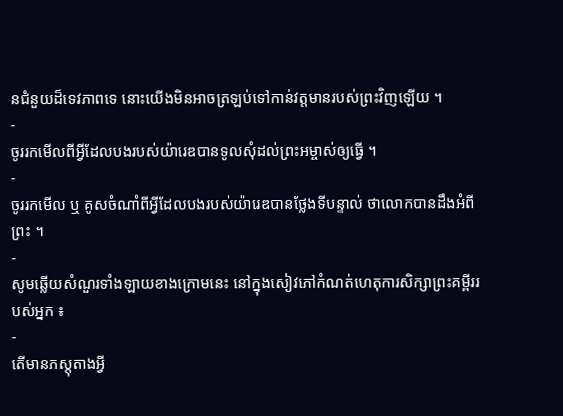នជំនួយដ៏ទេវភាពទេ នោះយើងមិនអាចត្រឡប់ទៅកាន់វត្តមានរបស់ព្រះវិញឡើយ ។
-
ចូររកមើលពីអ្វីដែលបងរបស់យ៉ារេឌបានទូលសុំដល់ព្រះអម្ចាស់ឲ្យធ្វើ ។
-
ចូររកមើល ឬ គូសចំណាំពីអ្វីដែលបងរបស់យ៉ារេឌបានថ្លែងទីបន្ទាល់ ថាលោកបានដឹងអំពីព្រះ ។
-
សូមឆ្លើយសំណួរទាំងឡាយខាងក្រោមនេះ នៅក្នុងសៀវភៅកំណត់ហេតុការសិក្សាព្រះគម្ពីររបស់អ្នក ៖
-
តើមានភស្ដុតាងអ្វី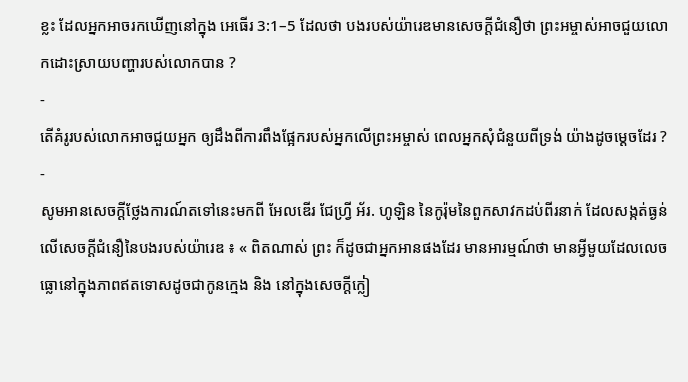ខ្លះ ដែលអ្នកអាចរកឃើញនៅក្នុង អេធើរ 3:1–5 ដែលថា បងរបស់យ៉ារេឌមានសេចក្ដីជំនឿថា ព្រះអម្ចាស់អាចជួយលោកដោះស្រាយបញ្ហារបស់លោកបាន ?
-
តើគំរូរបស់លោកអាចជួយអ្នក ឲ្យដឹងពីការពឹងផ្អែករបស់អ្នកលើព្រះអម្ចាស់ ពេលអ្នកសុំជំនួយពីទ្រង់ យ៉ាងដូចម្ដេចដែរ ?
-
សូមអានសេចក្ដីថ្លែងការណ៍តទៅនេះមកពី អែលឌើរ ជែហ្វ្រី អ័រ. ហូឡិន នៃកូរ៉ុមនៃពួកសាវកដប់ពីរនាក់ ដែលសង្កត់ធ្ងន់លើសេចក្ដីជំនឿនៃបងរបស់យ៉ារេឌ ៖ « ពិតណាស់ ព្រះ ក៏ដូចជាអ្នកអានផងដែរ មានអារម្មណ៍ថា មានអ្វីមួយដែលលេចធ្លោនៅក្នុងភាពឥតទោសដូចជាកូនក្មេង និង នៅក្នុងសេចក្ដីក្លៀ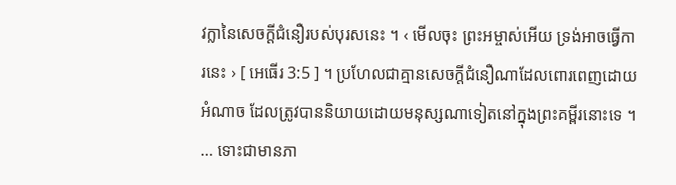វក្លានៃសេចក្ដីជំនឿរបស់បុរសនេះ ។ ‹ មើលចុះ ព្រះអម្ចាស់អើយ ទ្រង់អាចធ្វើការនេះ › [ អេធើរ 3:5 ] ។ ប្រហែលជាគ្មានសេចក្ដីជំនឿណាដែលពោរពេញដោយអំណាច ដែលត្រូវបាននិយាយដោយមនុស្សណាទៀតនៅក្នុងព្រះគម្ពីរនោះទេ ។ … ទោះជាមានភា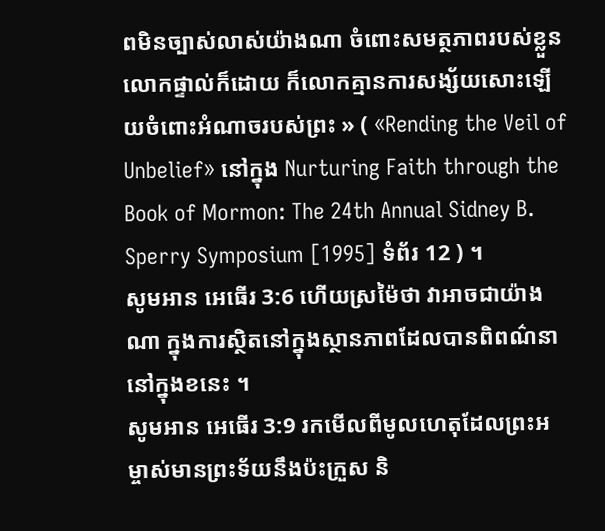ពមិនច្បាស់លាស់យ៉ាងណា ចំពោះសមត្ថភាពរបស់ខ្លួនលោកផ្ទាល់ក៏ដោយ ក៏លោកគ្មានការសង្ស័យសោះឡើយចំពោះអំណាចរបស់ព្រះ » ( «Rending the Veil of Unbelief» នៅក្នុង Nurturing Faith through the Book of Mormon: The 24th Annual Sidney B. Sperry Symposium [1995] ទំព័រ 12 ) ។
សូមអាន អេធើរ 3:6 ហើយស្រម៉ៃថា វាអាចជាយ៉ាងណា ក្នុងការស្ថិតនៅក្នុងស្ថានភាពដែលបានពិពណ៌នានៅក្នុងខនេះ ។
សូមអាន អេធើរ 3:9 រកមើលពីមូលហេតុដែលព្រះអម្ចាស់មានព្រះទ័យនឹងប៉ះក្រួស និ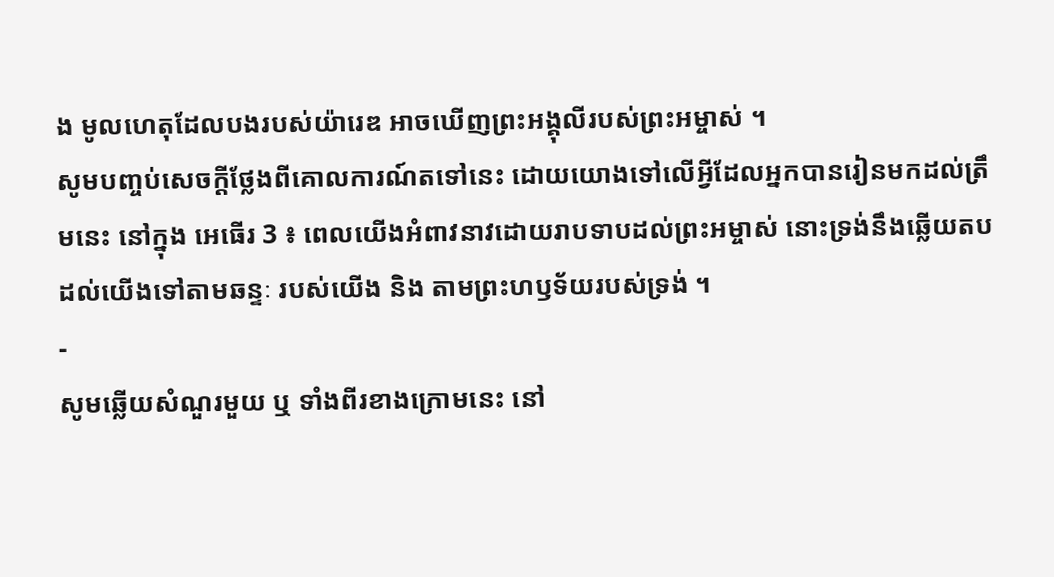ង មូលហេតុដែលបងរបស់យ៉ារេឌ អាចឃើញព្រះអង្គុលីរបស់ព្រះអម្ចាស់ ។
សូមបញ្ចប់សេចក្ដីថ្លែងពីគោលការណ៍តទៅនេះ ដោយយោងទៅលើអ្វីដែលអ្នកបានរៀនមកដល់ត្រឹមនេះ នៅក្នុង អេធើរ 3 ៖ ពេលយើងអំពាវនាវដោយរាបទាបដល់ព្រះអម្ចាស់ នោះទ្រង់នឹងឆ្លើយតបដល់យើងទៅតាមឆន្ទៈ របស់យើង និង តាមព្រះហឫទ័យរបស់ទ្រង់ ។
-
សូមឆ្លើយសំណួរមួយ ឬ ទាំងពីរខាងក្រោមនេះ នៅ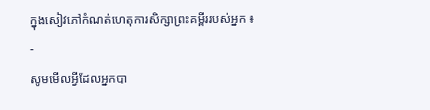ក្នុងសៀវភៅកំណត់ហេតុការសិក្សាព្រះគម្ពីររបស់អ្នក ៖
-
សូមមើលអ្វីដែលអ្នកបា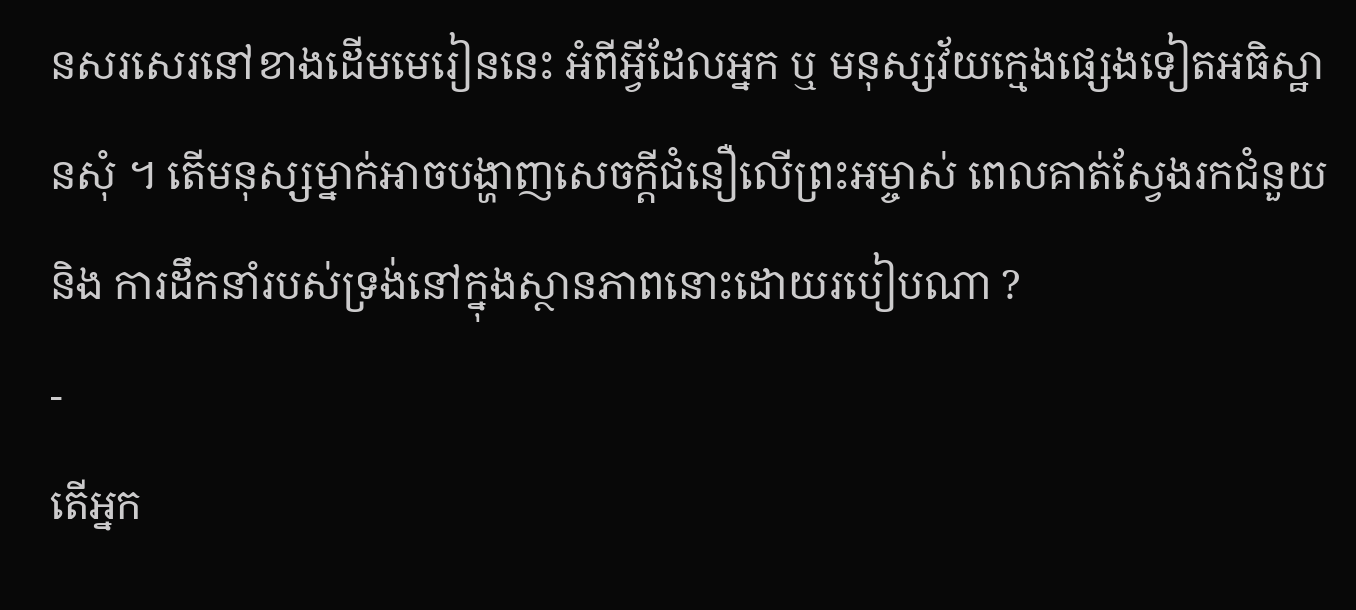នសរសេរនៅខាងដើមមេរៀននេះ អំពីអ្វីដែលអ្នក ឬ មនុស្សវ័យក្មេងផ្សេងទៀតអធិស្ឋានសុំ ។ តើមនុស្សម្នាក់អាចបង្ហាញសេចក្ដីជំនឿលើព្រះអម្ចាស់ ពេលគាត់ស្វែងរកជំនួយ និង ការដឹកនាំរបស់ទ្រង់នៅក្នុងស្ថានភាពនោះដោយរបៀបណា ?
-
តើអ្នក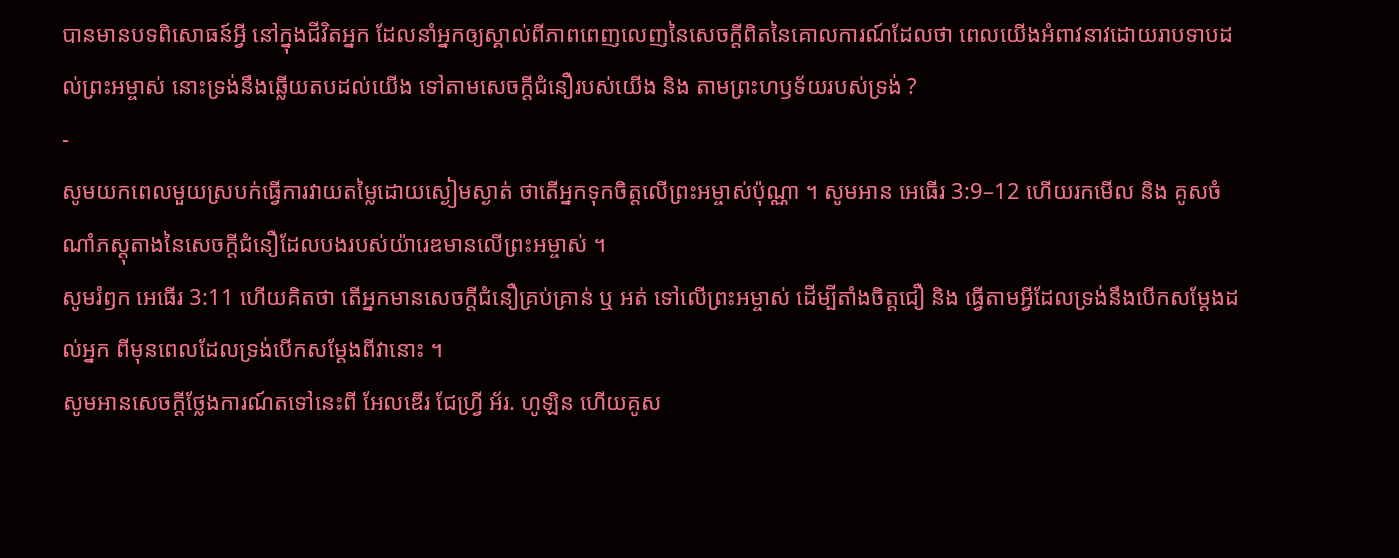បានមានបទពិសោធន៍អ្វី នៅក្នុងជីវិតអ្នក ដែលនាំអ្នកឲ្យស្គាល់ពីភាពពេញលេញនៃសេចក្ដីពិតនៃគោលការណ៍ដែលថា ពេលយើងអំពាវនាវដោយរាបទាបដល់ព្រះអម្ចាស់ នោះទ្រង់នឹងឆ្លើយតបដល់យើង ទៅតាមសេចក្ដីជំនឿរបស់យើង និង តាមព្រះហឫទ័យរបស់ទ្រង់ ?
-
សូមយកពេលមួយស្របក់ធ្វើការវាយតម្លៃដោយស្ងៀមស្ងាត់ ថាតើអ្នកទុកចិត្តលើព្រះអម្ចាស់ប៉ុណ្ណា ។ សូមអាន អេធើរ 3:9–12 ហើយរកមើល និង គូសចំណាំភស្ដុតាងនៃសេចក្ដីជំនឿដែលបងរបស់យ៉ារេឌមានលើព្រះអម្ចាស់ ។
សូមរំឭក អេធើរ 3:11 ហើយគិតថា តើអ្នកមានសេចក្ដីជំនឿគ្រប់គ្រាន់ ឬ អត់ ទៅលើព្រះអម្ចាស់ ដើម្បីតាំងចិត្តជឿ និង ធ្វើតាមអ្វីដែលទ្រង់នឹងបើកសម្ដែងដល់អ្នក ពីមុនពេលដែលទ្រង់បើកសម្ដែងពីវានោះ ។
សូមអានសេចក្ដីថ្លែងការណ៍តទៅនេះពី អែលឌើរ ជែហ្វ្រី អ័រ. ហូឡិន ហើយគូស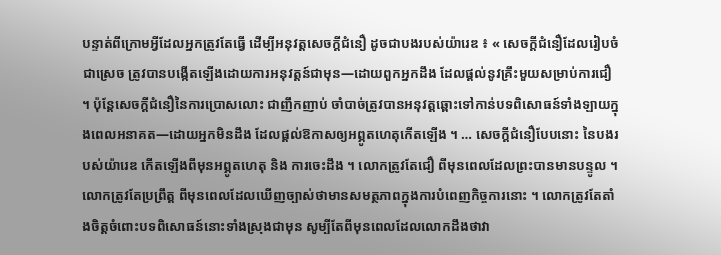បន្ទាត់ពីក្រោមអ្វីដែលអ្នកត្រូវតែធ្វើ ដើម្បីអនុវត្តសេចក្ដីជំនឿ ដូចជាបងរបស់យ៉ារេឌ ៖ « សេចក្ដីជំនឿដែលរៀបចំជាស្រេច ត្រូវបានបង្កើតឡើងដោយការអនុវត្តន៍ជាមុន—ដោយពួកអ្នកដឹង ដែលផ្ដល់នូវគ្រឹះមួយសម្រាប់ការជឿ ។ ប៉ុន្តែសេចក្ដីជំនឿនៃការប្រោសលោះ ជាញឹកញាប់ ចាំបាច់ត្រូវបានអនុវត្តឆ្ពោះទៅកាន់បទពិសោធន៍ទាំងឡាយក្នុងពេលអនាគត—ដោយអ្នកមិនដឹង ដែលផ្ដល់ឱកាសឲ្យអព្ភូតហេតុកើតឡើង ។ … សេចក្ដីជំនឿបែបនោះ នៃបងរបស់យ៉ារេឌ កើតឡើងពីមុនអព្ភូតហេតុ និង ការចេះដឹង ។ លោកត្រូវតែជឿ ពីមុនពេលដែលព្រះបានមានបន្ទូល ។ លោកត្រូវតែប្រព្រឹត្ត ពីមុនពេលដែលឃើញច្បាស់ថាមានសមត្ថភាពក្នុងការបំពេញកិច្ចការនោះ ។ លោកត្រូវតែតាំងចិត្តចំពោះបទពិសោធន៍នោះទាំងស្រុងជាមុន សូម្បីតែពីមុនពេលដែលលោកដឹងថាវា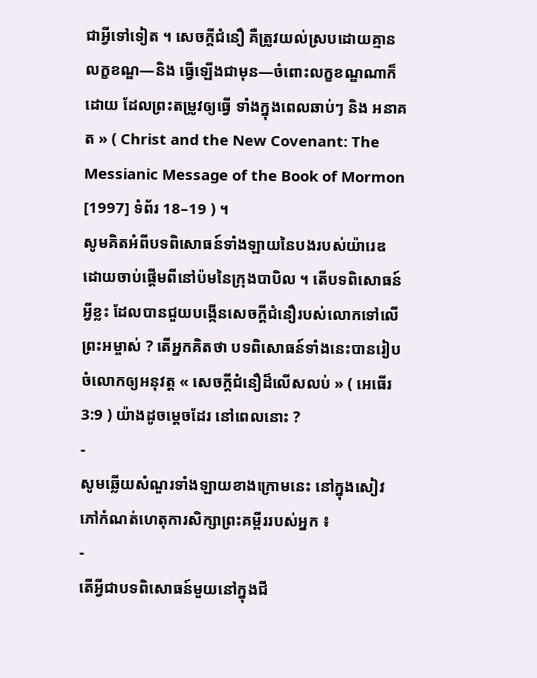ជាអ្វីទៅទៀត ។ សេចក្ដីជំនឿ គឺត្រូវយល់ស្របដោយគ្មានលក្ខខណ្ឌ—និង ធ្វើឡើងជាមុន—ចំពោះលក្ខខណ្ឌណាក៏ដោយ ដែលព្រះតម្រូវឲ្យធ្វើ ទាំងក្នុងពេលឆាប់ៗ និង អនាគត » ( Christ and the New Covenant: The Messianic Message of the Book of Mormon [1997] ទំព័រ 18–19 ) ។
សូមគិតអំពីបទពិសោធន៍ទាំងឡាយនៃបងរបស់យ៉ារេឌ ដោយចាប់ផ្ដើមពីនៅប៉មនៃក្រុងបាបិល ។ តើបទពិសោធន៍អ្វីខ្លះ ដែលបានជួយបង្កើនសេចក្ដីជំនឿរបស់លោកទៅលើព្រះអម្ចាស់ ? តើអ្នកគិតថា បទពិសោធន៍ទាំងនេះបានរៀបចំលោកឲ្យអនុវត្ត « សេចក្ដីជំនឿដ៏លើសលប់ » ( អេធើរ 3:9 ) យ៉ាងដូចម្ដេចដែរ នៅពេលនោះ ?
-
សូមឆ្លើយសំណួរទាំងឡាយខាងក្រោមនេះ នៅក្នុងសៀវភៅកំណត់ហេតុការសិក្សាព្រះគម្ពីររបស់អ្នក ៖
-
តើអ្វីជាបទពិសោធន៍មួយនៅក្នុងជី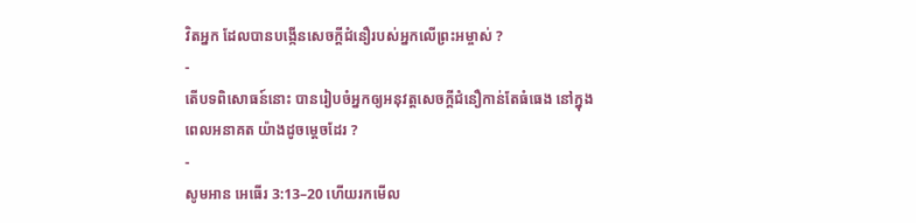វិតអ្នក ដែលបានបង្កើនសេចក្ដីជំនឿរបស់អ្នកលើព្រះអម្ចាស់ ?
-
តើបទពិសោធន៍នោះ បានរៀបចំអ្នកឲ្យអនុវត្តសេចក្ដីជំនឿកាន់តែធំធេង នៅក្នុងពេលអនាគត យ៉ាងដូចម្ដេចដែរ ?
-
សូមអាន អេធើរ 3:13–20 ហើយរកមើល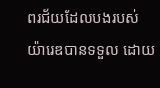ពរជ័យដែលបងរបស់យ៉ារេឌបានទទួល ដោយ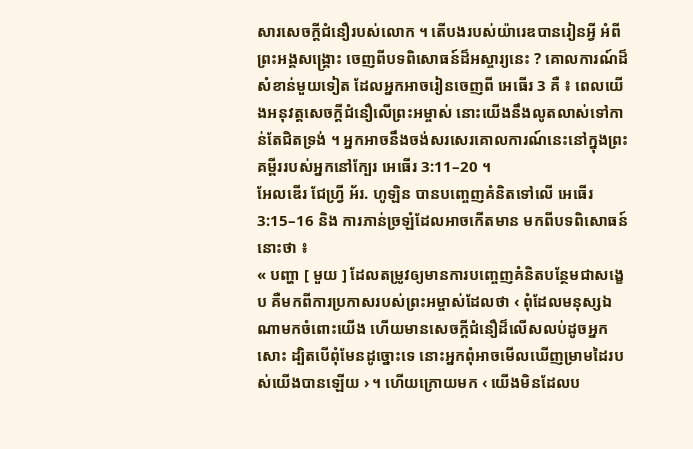សារសេចក្ដីជំនឿរបស់លោក ។ តើបងរបស់យ៉ារេឌបានរៀនអ្វី អំពីព្រះអង្គសង្គ្រោះ ចេញពីបទពិសោធន៍ដ៏អស្ចារ្យនេះ ? គោលការណ៍ដ៏សំខាន់មួយទៀត ដែលអ្នកអាចរៀនចេញពី អេធើរ 3 គឺ ៖ ពេលយើងអនុវត្តសេចក្ដីជំនឿលើព្រះអម្ចាស់ នោះយើងនឹងលូតលាស់ទៅកាន់តែជិតទ្រង់ ។ អ្នកអាចនឹងចង់សរសេរគោលការណ៍នេះនៅក្នុងព្រះគម្ពីររបស់អ្នកនៅក្បែរ អេធើរ 3:11–20 ។
អែលឌើរ ជែហ្វ្រី អ័រ. ហូឡិន បានបញ្ចេញគំនិតទៅលើ អេធើរ 3:15–16 និង ការភាន់ច្រឡំដែលអាចកើតមាន មកពីបទពិសោធន៍នោះថា ៖
« បញ្ហា [ មួយ ] ដែលតម្រូវឲ្យមានការបញ្ចេញគំនិតបន្ថែមជាសង្ខេប គឺមកពីការប្រកាសរបស់ព្រះអម្ចាស់ដែលថា ‹ ពុំដែលមនុស្សឯណាមកចំពោះយើង ហើយមានសេចក្ដីជំនឿដ៏លើសលប់ដូចអ្នកសោះ ដ្បិតបើពុំមែនដូច្នោះទេ នោះអ្នកពុំអាចមើលឃើញម្រាមដៃរបស់យើងបានឡើយ › ។ ហើយក្រោយមក ‹ យើងមិនដែលប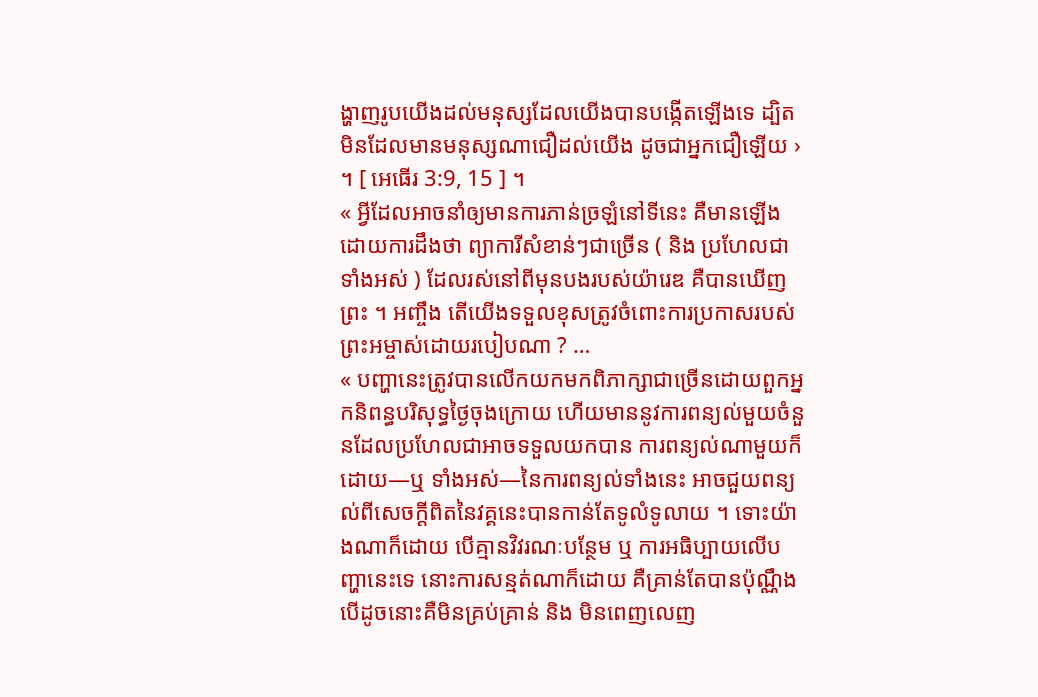ង្ហាញរូបយើងដល់មនុស្សដែលយើងបានបង្កើតឡើងទេ ដ្បិតមិនដែលមានមនុស្សណាជឿដល់យើង ដូចជាអ្នកជឿឡើយ › ។ [ អេធើរ 3:9, 15 ] ។
« អ្វីដែលអាចនាំឲ្យមានការភាន់ច្រឡំនៅទីនេះ គឺមានឡើងដោយការដឹងថា ព្យាការីសំខាន់ៗជាច្រើន ( និង ប្រហែលជាទាំងអស់ ) ដែលរស់នៅពីមុនបងរបស់យ៉ារេឌ គឺបានឃើញព្រះ ។ អញ្ចឹង តើយើងទទួលខុសត្រូវចំពោះការប្រកាសរបស់ព្រះអម្ចាស់ដោយរបៀបណា ? …
« បញ្ហានេះត្រូវបានលើកយកមកពិភាក្សាជាច្រើនដោយពួកអ្នកនិពន្ធបរិសុទ្ធថ្ងៃចុងក្រោយ ហើយមាននូវការពន្យល់មួយចំនួនដែលប្រហែលជាអាចទទួលយកបាន ការពន្យល់ណាមួយក៏ដោយ—ឬ ទាំងអស់—នៃការពន្យល់ទាំងនេះ អាចជួយពន្យល់ពីសេចក្ដីពិតនៃវគ្គនេះបានកាន់តែទូលំទូលាយ ។ ទោះយ៉ាងណាក៏ដោយ បើគ្មានវិវរណៈបន្ថែម ឬ ការអធិប្បាយលើបញ្ហានេះទេ នោះការសន្មត់ណាក៏ដោយ គឺគ្រាន់តែបានប៉ុណ្ណឹង បើដូចនោះគឺមិនគ្រប់គ្រាន់ និង មិនពេញលេញ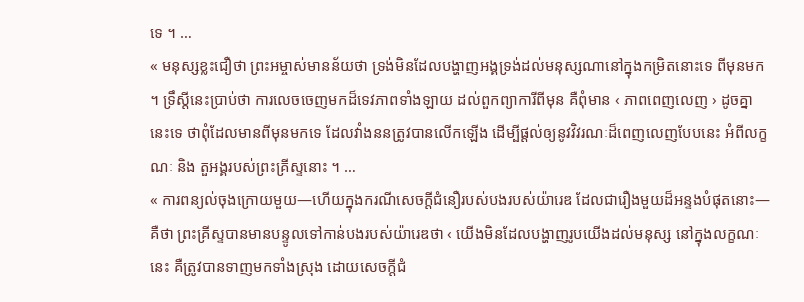ទេ ។ …
« មនុស្សខ្លះជឿថា ព្រះអម្ចាស់មានន័យថា ទ្រង់មិនដែលបង្ហាញអង្គទ្រង់ដល់មនុស្សណានៅក្នុងកម្រិតនោះទេ ពីមុនមក ។ ទ្រឹស្ដីនេះប្រាប់ថា ការលេចចេញមកដ៏ទេវភាពទាំងឡាយ ដល់ពួកព្យាការីពីមុន គឺពុំមាន ‹ ភាពពេញលេញ › ដូចគ្នានេះទេ ថាពុំដែលមានពីមុនមកទេ ដែលវាំងននត្រូវបានលើកឡើង ដើម្បីផ្ដល់ឲ្យនូវវិវរណៈដ៏ពេញលេញបែបនេះ អំពីលក្ខណៈ និង តួអង្គរបស់ព្រះគ្រីស្ទនោះ ។ …
« ការពន្យល់ចុងក្រោយមួយ—ហើយក្នុងករណីសេចក្ដីជំនឿរបស់បងរបស់យ៉ារេឌ ដែលជារឿងមួយដ៏អន្ទងបំផុតនោះ—គឺថា ព្រះគ្រីស្ទបានមានបន្ទូលទៅកាន់បងរបស់យ៉ារេឌថា ‹ យើងមិនដែលបង្ហាញរូបយើងដល់មនុស្ស នៅក្នុងលក្ខណៈនេះ គឺត្រូវបានទាញមកទាំងស្រុង ដោយសេចក្ដីជំ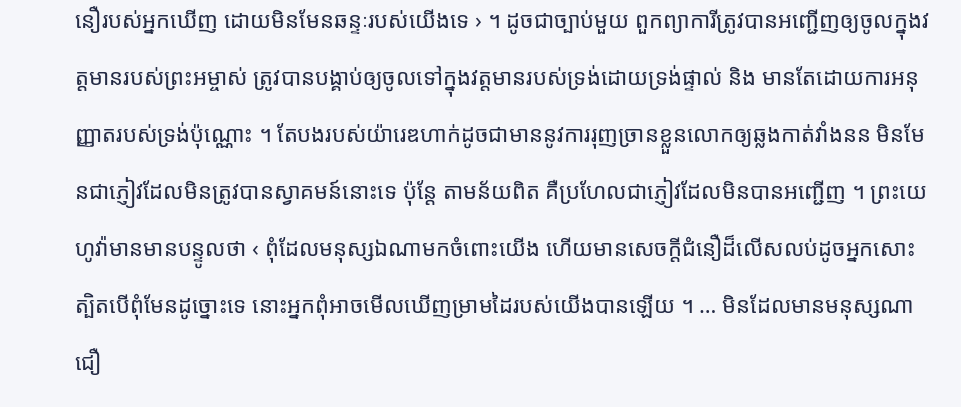នឿរបស់អ្នកឃើញ ដោយមិនមែនឆន្ទៈរបស់យើងទេ › ។ ដូចជាច្បាប់មួយ ពួកព្យាការីត្រូវបានអញ្ជើញឲ្យចូលក្នុងវត្តមានរបស់ព្រះអម្ចាស់ ត្រូវបានបង្គាប់ឲ្យចូលទៅក្នុងវត្តមានរបស់ទ្រង់ដោយទ្រង់ផ្ទាល់ និង មានតែដោយការអនុញ្ញាតរបស់ទ្រង់ប៉ុណ្ណោះ ។ តែបងរបស់យ៉ារេឌហាក់ដូចជាមាននូវការរុញច្រានខ្លួនលោកឲ្យឆ្លងកាត់វាំងនន មិនមែនជាភ្ញៀវដែលមិនត្រូវបានស្វាគមន៍នោះទេ ប៉ុន្តែ តាមន័យពិត គឺប្រហែលជាភ្ញៀវដែលមិនបានអញ្ជើញ ។ ព្រះយេហូវ៉ាមានមានបន្ទូលថា ‹ ពុំដែលមនុស្សឯណាមកចំពោះយើង ហើយមានសេចក្ដីជំនឿដ៏លើសលប់ដូចអ្នកសោះ ត្បិតបើពុំមែនដូច្នោះទេ នោះអ្នកពុំអាចមើលឃើញម្រាមដៃរបស់យើងបានឡើយ ។ … មិនដែលមានមនុស្សណាជឿ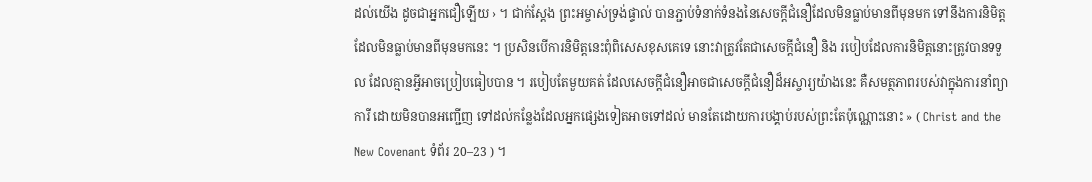ដល់យើង ដូចជាអ្នកជឿឡើយ › ។ ជាក់ស្ដែង ព្រះអម្ចាស់ទ្រង់ផ្ទាល់ បានភ្ជាប់ទំនាក់ទំនងនៃសេចក្ដីជំនឿដែលមិនធ្លាប់មានពីមុនមក ទៅនឹងការនិមិត្តដែលមិនធ្លាប់មានពីមុនមកនេះ ។ ប្រសិនបើការនិមិត្តនេះពុំពិសេសខុសគេទេ នោះវាត្រូវតែជាសេចក្ដីជំនឿ និង របៀបដែលការនិមិត្តនោះត្រូវបានទទួល ដែលគ្មានអ្វីអាចប្រៀបធៀបបាន ។ របៀបតែមួយគត់ ដែលសេចក្ដីជំនឿអាចជាសេចក្ដីជំនឿដ៏អស្ចារ្យយ៉ាងនេះ គឺសមត្ថភាពរបស់វាក្នុងការនាំព្យាការី ដោយមិនបានអញ្ជើញ ទៅដល់កន្លែងដែលអ្នកផ្សេងទៀតអាចទៅដល់ មានតែដោយការបង្គាប់របស់ព្រះតែប៉ុណ្ណោះនោះ » ( Christ and the New Covenant ទំព័រ 20–23 ) ។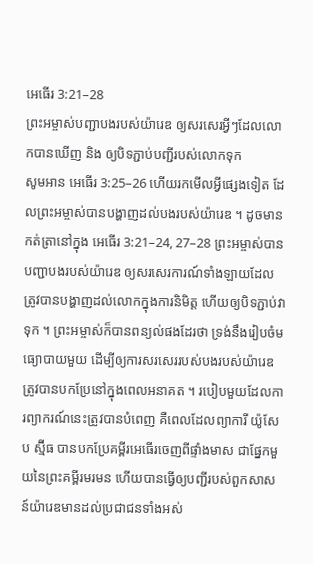អេធើរ 3:21–28
ព្រះអម្ចាស់បញ្ជាបងរបស់យ៉ារេឌ ឲ្យសរសេរអ្វីៗដែលលោកបានឃើញ និង ឲ្យបិទភ្ជាប់បញ្ជីរបស់លោកទុក
សូមអាន អេធើរ 3:25–26 ហើយរកមើលអ្វីផ្សេងទៀត ដែលព្រះអម្ចាស់បានបង្ហាញដល់បងរបស់យ៉ារេឌ ។ ដូចមានកត់ត្រានៅក្នុង អេធើរ 3:21–24, 27–28 ព្រះអម្ចាស់បានបញ្ជាបងរបស់យ៉ារេឌ ឲ្យសរសេរការណ៍ទាំងឡាយដែលត្រូវបានបង្ហាញដល់លោកក្នុងការនិមិត្ត ហើយឲ្យបិទភ្ជាប់វាទុក ។ ព្រះអម្ចាស់ក៏បានពន្យល់ផងដែរថា ទ្រង់នឹងរៀបចំមធ្យោបាយមួយ ដើម្បីឲ្យការសរសេររបស់បងរបស់យ៉ារេឌ ត្រូវបានបកប្រែនៅក្នុងពេលអនាគត ។ របៀបមួយដែលការព្យាករណ៍នេះត្រូវបានបំពេញ គឺពេលដែលព្យាការី យ៉ូសែប ស្ម៊ីធ បានបកប្រែគម្ពីរអេធើរចេញពីផ្ទាំងមាស ជាផ្នែកមួយនៃព្រះគម្ពីរមរមន ហើយបានធ្វើឲ្យបញ្ជីរបស់ពួកសាសន៍យ៉ារេឌមានដល់ប្រជាជនទាំងអស់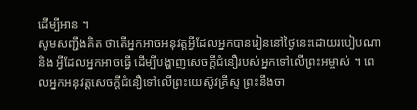ដើម្បីអាន ។
សូមសញ្ជឹងគិត ថាតើអ្នកអាចអនុវត្តអ្វីដែលអ្នកបានរៀននៅថ្ងៃនេះដោយរបៀបណា និង អ្វីដែលអ្នកអាចធ្វើ ដើម្បីបង្ហាញសេចក្ដីជំនឿរបស់អ្នកទៅលើព្រះអម្ចាស់ ។ ពេលអ្នកអនុវត្តសេចក្ដីជំនឿទៅលើព្រះយេស៊ូវគ្រីស្ទ ព្រះនឹងចា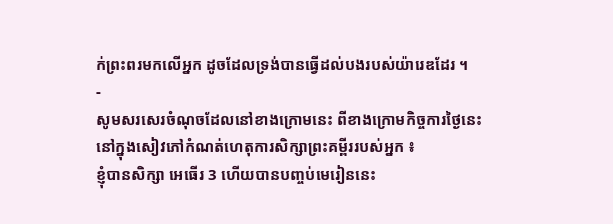ក់ព្រះពរមកលើអ្នក ដូចដែលទ្រង់បានធ្វើដល់បងរបស់យ៉ារេឌដែរ ។
-
សូមសរសេរចំណុចដែលនៅខាងក្រោមនេះ ពីខាងក្រោមកិច្ចការថ្ងៃនេះ នៅក្នុងសៀវភៅកំណត់ហេតុការសិក្សាព្រះគម្ពីររបស់អ្នក ៖
ខ្ញុំបានសិក្សា អេធើរ 3 ហើយបានបញ្ចប់មេរៀននេះ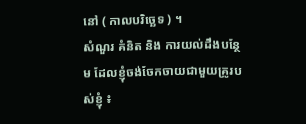នៅ ( កាលបរិច្ឆេទ ) ។
សំណួរ គំនិត និង ការយល់ដឹងបន្ថែម ដែលខ្ញុំចង់ចែកចាយជាមួយគ្រូរបស់ខ្ញុំ ៖